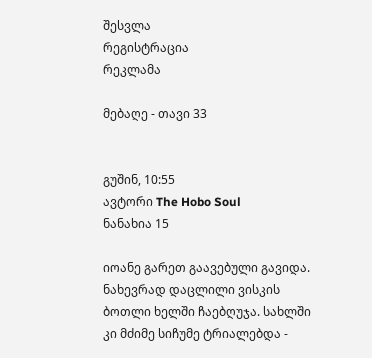შესვლა
რეგისტრაცია
რეკლამა

მებაღე - თავი 33


გუშინ, 10:55
ავტორი The Hobo Soul
ნანახია 15

იოანე გარეთ გაავებული გავიდა. ნახევრად დაცლილი ვისკის ბოთლი ხელში ჩაებღუჯა. სახლში კი მძიმე სიჩუმე ტრიალებდა -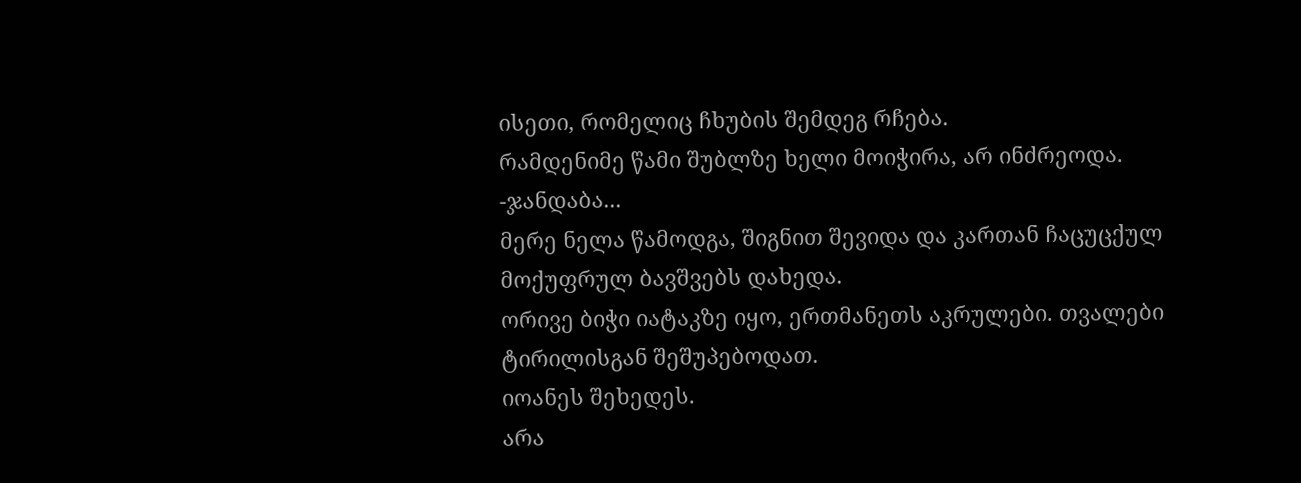ისეთი, რომელიც ჩხუბის შემდეგ რჩება.
რამდენიმე წამი შუბლზე ხელი მოიჭირა, არ ინძრეოდა.
-ჯანდაბა...
მერე ნელა წამოდგა, შიგნით შევიდა და კართან ჩაცუცქულ მოქუფრულ ბავშვებს დახედა.
ორივე ბიჭი იატაკზე იყო, ერთმანეთს აკრულები. თვალები ტირილისგან შეშუპებოდათ.
იოანეს შეხედეს.
არა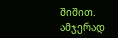შიშით.
ამჯერად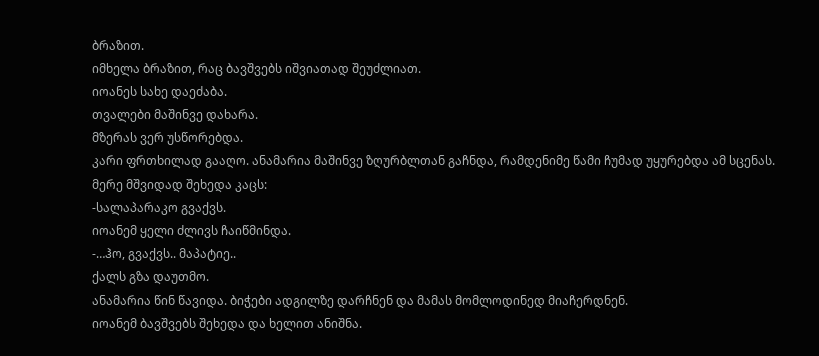ბრაზით.
იმხელა ბრაზით, რაც ბავშვებს იშვიათად შეუძლიათ.
იოანეს სახე დაეძაბა.
თვალები მაშინვე დახარა.
მზერას ვერ უსწორებდა.
კარი ფრთხილად გააღო. ანამარია მაშინვე ზღურბლთან გაჩნდა, რამდენიმე წამი ჩუმად უყურებდა ამ სცენას.
მერე მშვიდად შეხედა კაცს:
-სალაპარაკო გვაქვს.
იოანემ ყელი ძლივს ჩაიწმინდა.
-…ჰო, გვაქვს.. მაპატიე..
ქალს გზა დაუთმო.
ანამარია წინ წავიდა. ბიჭები ადგილზე დარჩნენ და მამას მომლოდინედ მიაჩერდნენ.
იოანემ ბავშვებს შეხედა და ხელით ანიშნა.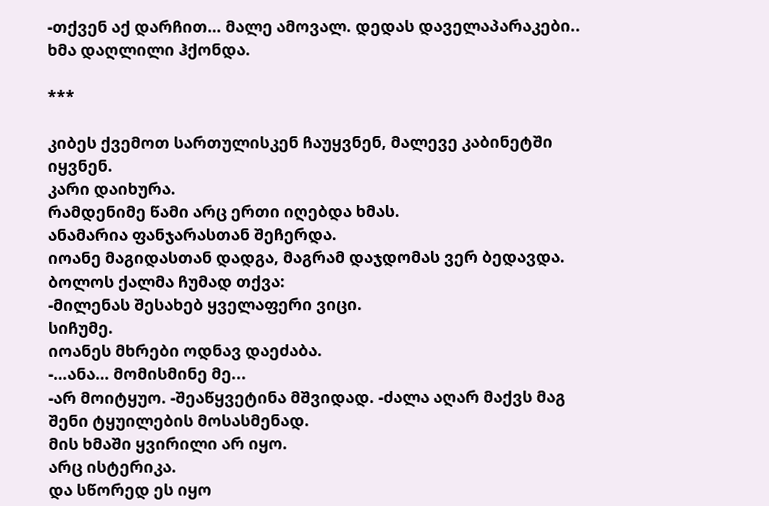-თქვენ აქ დარჩით… მალე ამოვალ. დედას დაველაპარაკები..
ხმა დაღლილი ჰქონდა.

***

კიბეს ქვემოთ სართულისკენ ჩაუყვნენ, მალევე კაბინეტში იყვნენ.
კარი დაიხურა.
რამდენიმე წამი არც ერთი იღებდა ხმას.
ანამარია ფანჯარასთან შეჩერდა.
იოანე მაგიდასთან დადგა, მაგრამ დაჯდომას ვერ ბედავდა.
ბოლოს ქალმა ჩუმად თქვა:
-მილენას შესახებ ყველაფერი ვიცი.
სიჩუმე.
იოანეს მხრები ოდნავ დაეძაბა.
-…ანა… მომისმინე მე...
-არ მოიტყუო. -შეაწყვეტინა მშვიდად. -ძალა აღარ მაქვს მაგ შენი ტყუილების მოსასმენად.
მის ხმაში ყვირილი არ იყო.
არც ისტერიკა.
და სწორედ ეს იყო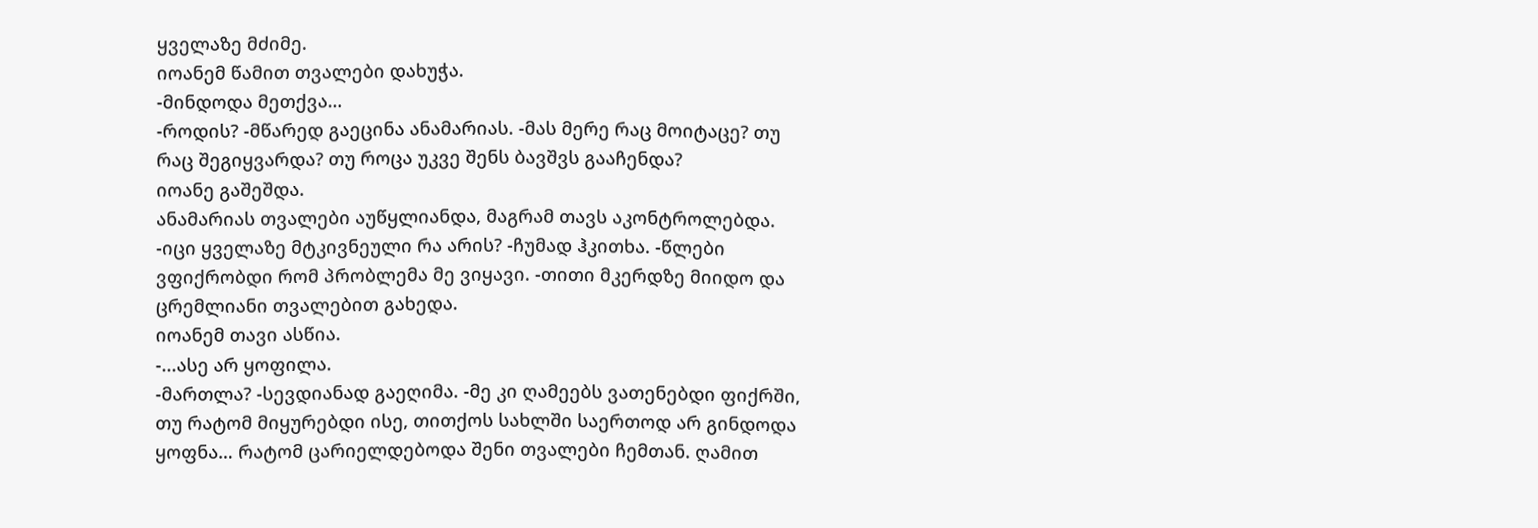ყველაზე მძიმე.
იოანემ წამით თვალები დახუჭა.
-მინდოდა მეთქვა…
-როდის? -მწარედ გაეცინა ანამარიას. -მას მერე რაც მოიტაცე? თუ რაც შეგიყვარდა? თუ როცა უკვე შენს ბავშვს გააჩენდა?
იოანე გაშეშდა.
ანამარიას თვალები აუწყლიანდა, მაგრამ თავს აკონტროლებდა.
-იცი ყველაზე მტკივნეული რა არის? -ჩუმად ჰკითხა. -წლები ვფიქრობდი რომ პრობლემა მე ვიყავი. -თითი მკერდზე მიიდო და ცრემლიანი თვალებით გახედა.
იოანემ თავი ასწია.
-...ასე არ ყოფილა.
-მართლა? -სევდიანად გაეღიმა. -მე კი ღამეებს ვათენებდი ფიქრში, თუ რატომ მიყურებდი ისე, თითქოს სახლში საერთოდ არ გინდოდა ყოფნა… რატომ ცარიელდებოდა შენი თვალები ჩემთან. ღამით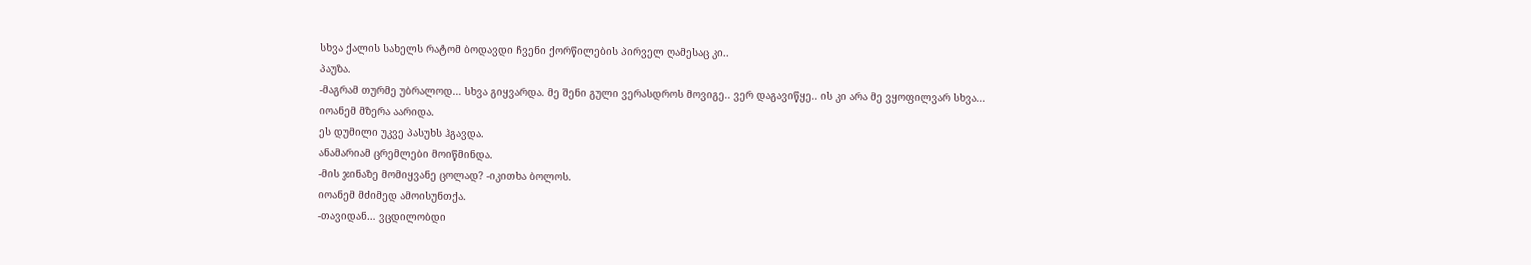სხვა ქალის სახელს რატომ ბოდავდი ჩვენი ქორწილების პირველ ღამესაც კი..
პაუზა.
-მაგრამ თურმე უბრალოდ… სხვა გიყვარდა. მე შენი გული ვერასდროს მოვიგე.. ვერ დაგავიწყე.. ის კი არა მე ვყოფილვარ სხვა...
იოანემ მზერა აარიდა.
ეს დუმილი უკვე პასუხს ჰგავდა.
ანამარიამ ცრემლები მოიწმინდა.
-მის ჯინაზე მომიყვანე ცოლად? -იკითხა ბოლოს.
იოანემ მძიმედ ამოისუნთქა.
-თავიდან… ვცდილობდი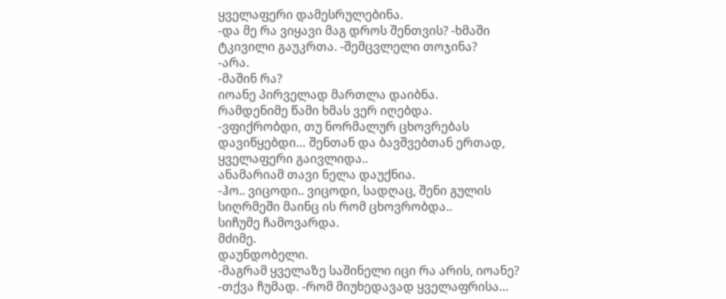ყველაფერი დამესრულებინა.
-და მე რა ვიყავი მაგ დროს შენთვის? -ხმაში ტკივილი გაუკრთა. -შემცვლელი თოჯინა?
-არა.
-მაშინ რა?
იოანე პირველად მართლა დაიბნა.
რამდენიმე წამი ხმას ვერ იღებდა.
-ვფიქრობდი, თუ ნორმალურ ცხოვრებას დავიწყებდი… შენთან და ბავშვებთან ერთად, ყველაფერი გაივლიდა..
ანამარიამ თავი ნელა დაუქნია.
-ჰო.. ვიცოდი.. ვიცოდი, სადღაც, შენი გულის სიღრმეში მაინც ის რომ ცხოვრობდა..
სიჩუმე ჩამოვარდა.
მძიმე.
დაუნდობელი.
-მაგრამ ყველაზე საშინელი იცი რა არის, იოანე? -თქვა ჩუმად. -რომ მიუხედავად ყველაფრისა…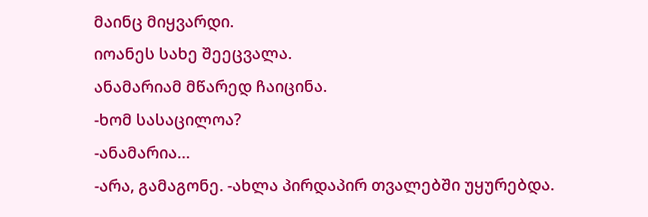მაინც მიყვარდი.
იოანეს სახე შეეცვალა.
ანამარიამ მწარედ ჩაიცინა.
-ხომ სასაცილოა?
-ანამარია…
-არა, გამაგონე. -ახლა პირდაპირ თვალებში უყურებდა.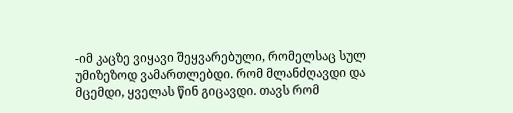-იმ კაცზე ვიყავი შეყვარებული, რომელსაც სულ უმიზეზოდ ვამართლებდი. რომ მლანძღავდი და მცემდი, ყველას წინ გიცავდი. თავს რომ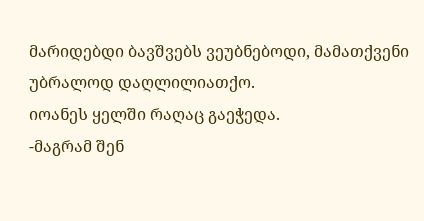მარიდებდი ბავშვებს ვეუბნებოდი, მამათქვენი უბრალოდ დაღლილიათქო.
იოანეს ყელში რაღაც გაეჭედა.
-მაგრამ შენ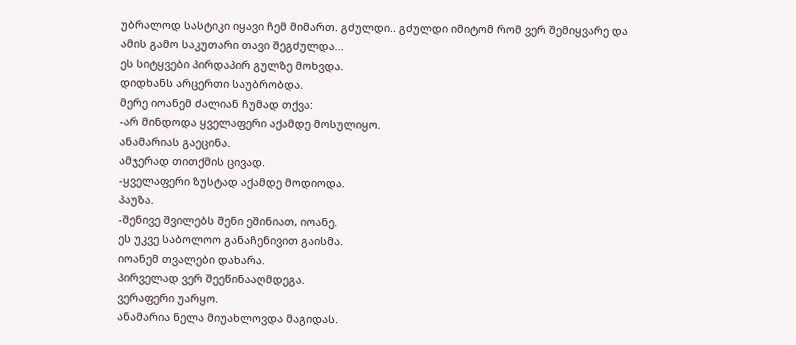უბრალოდ სასტიკი იყავი ჩემ მიმართ. გძულდი.. გძულდი იმიტომ რომ ვერ შემიყვარე და ამის გამო საკუთარი თავი შეგძულდა...
ეს სიტყვები პირდაპირ გულზე მოხვდა.
დიდხანს არცერთი საუბრობდა.
მერე იოანემ ძალიან ჩუმად თქვა:
-არ მინდოდა ყველაფერი აქამდე მოსულიყო.
ანამარიას გაეცინა.
ამჯერად თითქმის ცივად.
-ყველაფერი ზუსტად აქამდე მოდიოდა.
პაუზა.
-შენივე შვილებს შენი ეშინიათ, იოანე.
ეს უკვე საბოლოო განაჩენივით გაისმა.
იოანემ თვალები დახარა.
პირველად ვერ შეეწინააღმდეგა.
ვერაფერი უარყო.
ანამარია ნელა მიუახლოვდა მაგიდას.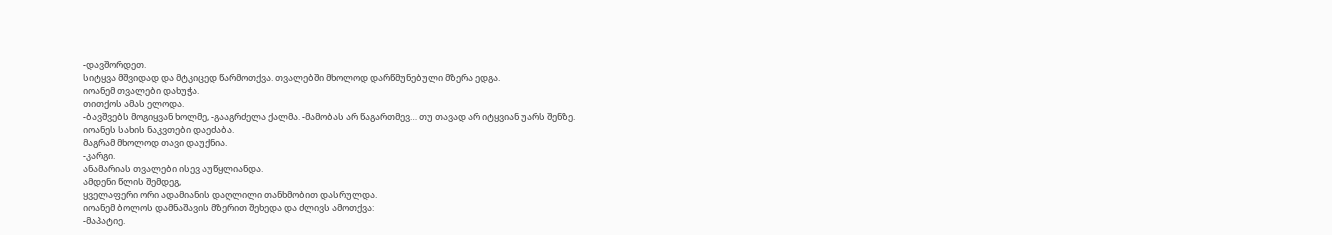-დავშორდეთ.
სიტყვა მშვიდად და მტკიცედ წარმოთქვა. თვალებში მხოლოდ დარწმუნებული მზერა ედგა.
იოანემ თვალები დახუჭა.
თითქოს ამას ელოდა.
-ბავშვებს მოგიყვან ხოლმე, -გააგრძელა ქალმა. -მამობას არ წაგართმევ… თუ თავად არ იტყვიან უარს შენზე.
იოანეს სახის ნაკვთები დაეძაბა.
მაგრამ მხოლოდ თავი დაუქნია.
-კარგი.
ანამარიას თვალები ისევ აუწყლიანდა.
ამდენი წლის შემდეგ,
ყველაფერი ორი ადამიანის დაღლილი თანხმობით დასრულდა.
იოანემ ბოლოს დამნაშავის მზერით შეხედა და ძლივს ამოთქვა:
-მაპატიე.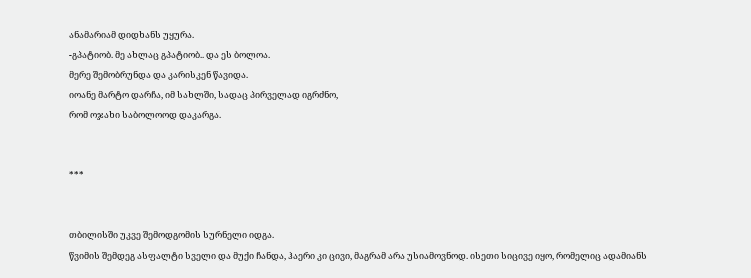ანამარიამ დიდხანს უყურა.
-გპატიობ. მე ახლაც გპატიობ.. და ეს ბოლოა.
მერე შემობრუნდა და კარისკენ წავიდა.
იოანე მარტო დარჩა, იმ სახლში, სადაც პირველად იგრძნო,
რომ ოჯახი საბოლოოდ დაკარგა.


***


თბილისში უკვე შემოდგომის სურნელი იდგა.
წვიმის შემდეგ ასფალტი სველი და მუქი ჩანდა, ჰაერი კი ცივი, მაგრამ არა უსიამოვნოდ. ისეთი სიცივე იყო, რომელიც ადამიანს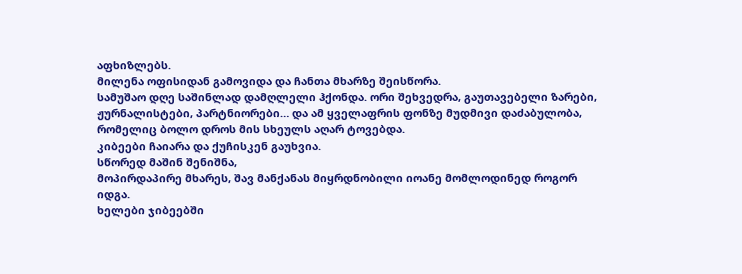აფხიზლებს.
მილენა ოფისიდან გამოვიდა და ჩანთა მხარზე შეისწორა.
სამუშაო დღე საშინლად დამღლელი ჰქონდა. ორი შეხვედრა, გაუთავებელი ზარები, ჟურნალისტები, პარტნიორები… და ამ ყველაფრის ფონზე მუდმივი დაძაბულობა, რომელიც ბოლო დროს მის სხეულს აღარ ტოვებდა.
კიბეები ჩაიარა და ქუჩისკენ გაუხვია.
სწორედ მაშინ შენიშნა,
მოპირდაპირე მხარეს, შავ მანქანას მიყრდნობილი იოანე მომლოდინედ როგორ იდგა.
ხელები ჯიბეებში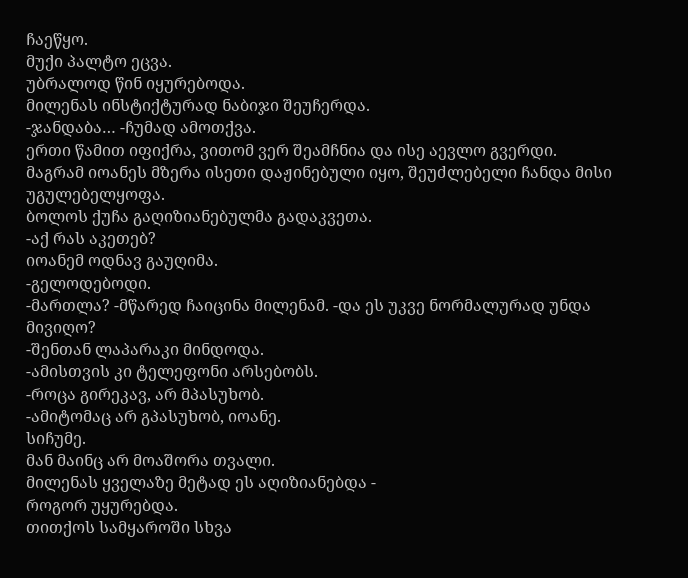ჩაეწყო.
მუქი პალტო ეცვა.
უბრალოდ წინ იყურებოდა.
მილენას ინსტიქტურად ნაბიჯი შეუჩერდა.
-ჯანდაბა… -ჩუმად ამოთქვა.
ერთი წამით იფიქრა, ვითომ ვერ შეამჩნია და ისე აევლო გვერდი.
მაგრამ იოანეს მზერა ისეთი დაჟინებული იყო, შეუძლებელი ჩანდა მისი უგულებელყოფა.
ბოლოს ქუჩა გაღიზიანებულმა გადაკვეთა.
-აქ რას აკეთებ?
იოანემ ოდნავ გაუღიმა.
-გელოდებოდი.
-მართლა? -მწარედ ჩაიცინა მილენამ. -და ეს უკვე ნორმალურად უნდა მივიღო?
-შენთან ლაპარაკი მინდოდა.
-ამისთვის კი ტელეფონი არსებობს.
-როცა გირეკავ, არ მპასუხობ.
-ამიტომაც არ გპასუხობ, იოანე.
სიჩუმე.
მან მაინც არ მოაშორა თვალი.
მილენას ყველაზე მეტად ეს აღიზიანებდა -
როგორ უყურებდა.
თითქოს სამყაროში სხვა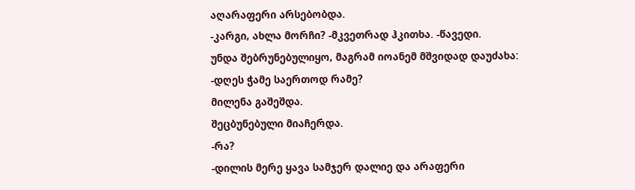აღარაფერი არსებობდა.
-კარგი, ახლა მორჩი? -მკვეთრად ჰკითხა. -წავედი.
უნდა შებრუნებულიყო, მაგრამ იოანემ მშვიდად დაუძახა:
-დღეს ჭამე საერთოდ რამე?
მილენა გაშეშდა.
შეცბუნებული მიაჩერდა.
-რა?
-დილის მერე ყავა სამჯერ დალიე და არაფერი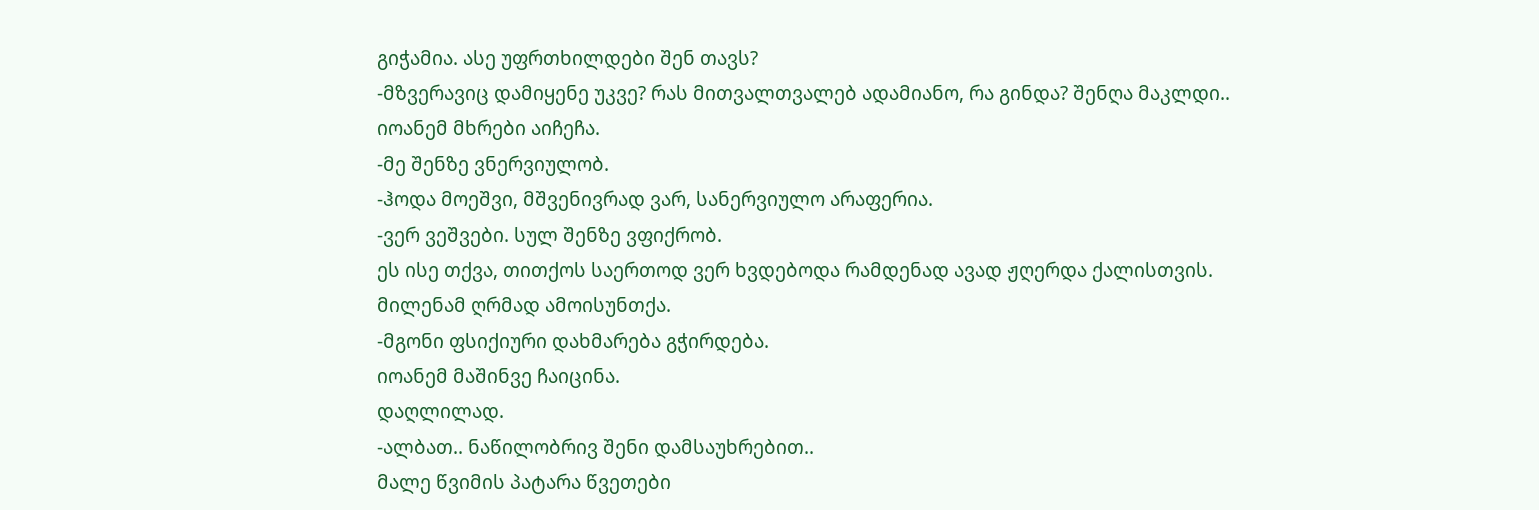გიჭამია. ასე უფრთხილდები შენ თავს?
-მზვერავიც დამიყენე უკვე? რას მითვალთვალებ ადამიანო, რა გინდა? შენღა მაკლდი..
იოანემ მხრები აიჩეჩა.
-მე შენზე ვნერვიულობ.
-ჰოდა მოეშვი, მშვენივრად ვარ, სანერვიულო არაფერია.
-ვერ ვეშვები. სულ შენზე ვფიქრობ.
ეს ისე თქვა, თითქოს საერთოდ ვერ ხვდებოდა რამდენად ავად ჟღერდა ქალისთვის.
მილენამ ღრმად ამოისუნთქა.
-მგონი ფსიქიური დახმარება გჭირდება.
იოანემ მაშინვე ჩაიცინა.
დაღლილად.
-ალბათ.. ნაწილობრივ შენი დამსაუხრებით..
მალე წვიმის პატარა წვეთები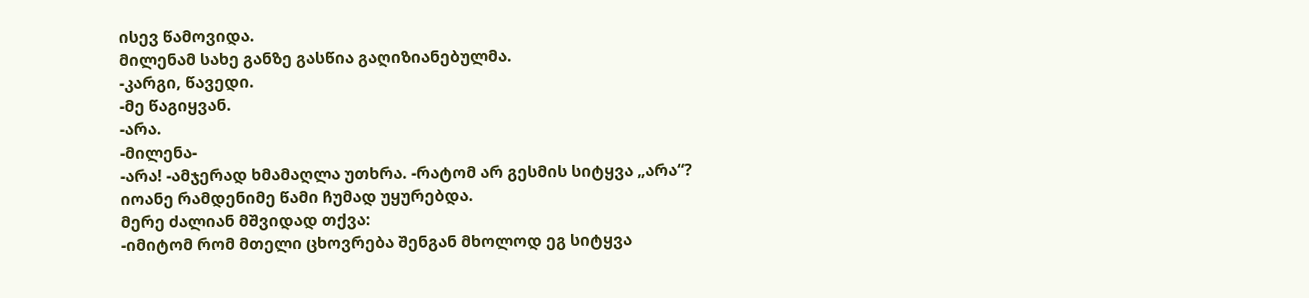ისევ წამოვიდა.
მილენამ სახე განზე გასწია გაღიზიანებულმა.
-კარგი, წავედი.
-მე წაგიყვან.
-არა.
-მილენა-
-არა! -ამჯერად ხმამაღლა უთხრა. -რატომ არ გესმის სიტყვა „არა“?
იოანე რამდენიმე წამი ჩუმად უყურებდა.
მერე ძალიან მშვიდად თქვა:
-იმიტომ რომ მთელი ცხოვრება შენგან მხოლოდ ეგ სიტყვა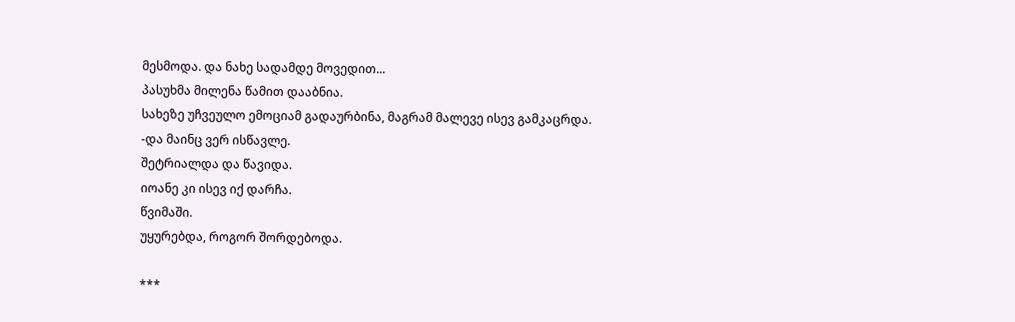მესმოდა. და ნახე სადამდე მოვედით...
პასუხმა მილენა წამით დააბნია.
სახეზე უჩვეულო ემოციამ გადაურბინა, მაგრამ მალევე ისევ გამკაცრდა.
-და მაინც ვერ ისწავლე.
შეტრიალდა და წავიდა.
იოანე კი ისევ იქ დარჩა.
წვიმაში.
უყურებდა, როგორ შორდებოდა.

***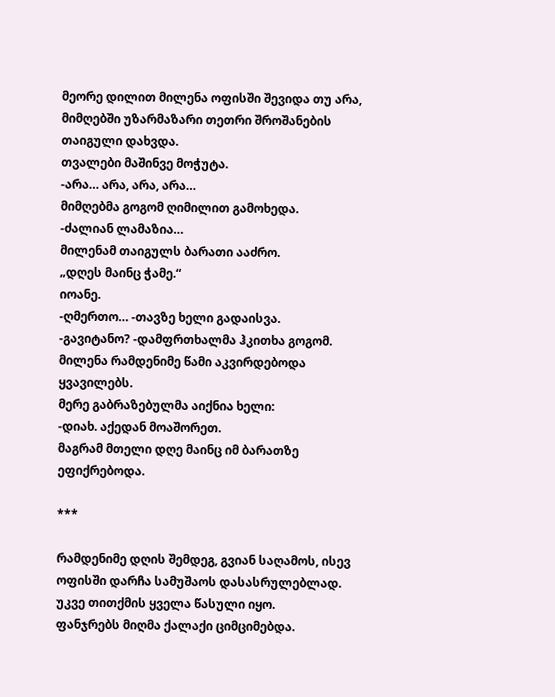მეორე დილით მილენა ოფისში შევიდა თუ არა, მიმღებში უზარმაზარი თეთრი შროშანების თაიგული დახვდა.
თვალები მაშინვე მოჭუტა.
-არა… არა, არა, არა…
მიმღებმა გოგომ ღიმილით გამოხედა.
-ძალიან ლამაზია…
მილენამ თაიგულს ბარათი ააძრო.
„დღეს მაინც ჭამე.“
იოანე.
-ღმერთო… -თავზე ხელი გადაისვა.
-გავიტანო? -დამფრთხალმა ჰკითხა გოგომ.
მილენა რამდენიმე წამი აკვირდებოდა ყვავილებს.
მერე გაბრაზებულმა აიქნია ხელი:
-დიახ. აქედან მოაშორეთ.
მაგრამ მთელი დღე მაინც იმ ბარათზე ეფიქრებოდა.

***

რამდენიმე დღის შემდეგ, გვიან საღამოს, ისევ ოფისში დარჩა სამუშაოს დასასრულებლად.
უკვე თითქმის ყველა წასული იყო.
ფანჯრებს მიღმა ქალაქი ციმციმებდა.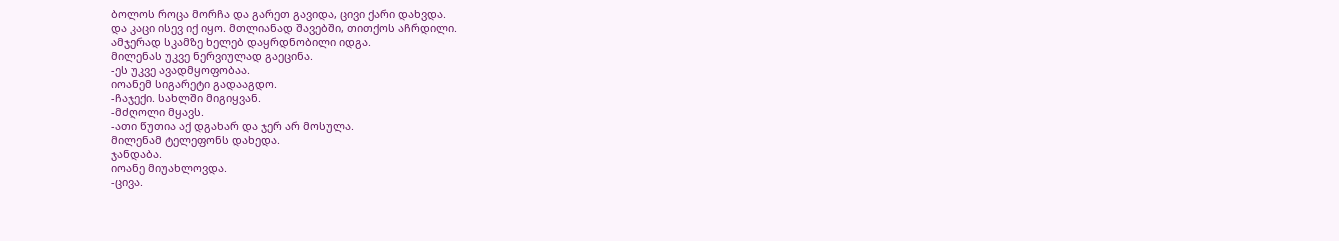ბოლოს როცა მორჩა და გარეთ გავიდა, ცივი ქარი დახვდა.
და კაცი ისევ იქ იყო. მთლიანად შავებში, თითქოს აჩრდილი.
ამჯერად სკამზე ხელებ დაყრდნობილი იდგა.
მილენას უკვე ნერვიულად გაეცინა.
-ეს უკვე ავადმყოფობაა.
იოანემ სიგარეტი გადააგდო.
-ჩაჯექი. სახლში მიგიყვან.
-მძღოლი მყავს.
-ათი წუთია აქ დგახარ და ჯერ არ მოსულა.
მილენამ ტელეფონს დახედა.
ჯანდაბა.
იოანე მიუახლოვდა.
-ცივა.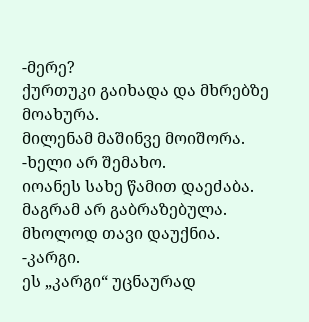-მერე?
ქურთუკი გაიხადა და მხრებზე მოახურა.
მილენამ მაშინვე მოიშორა.
-ხელი არ შემახო.
იოანეს სახე წამით დაეძაბა.
მაგრამ არ გაბრაზებულა.
მხოლოდ თავი დაუქნია.
-კარგი.
ეს „კარგი“ უცნაურად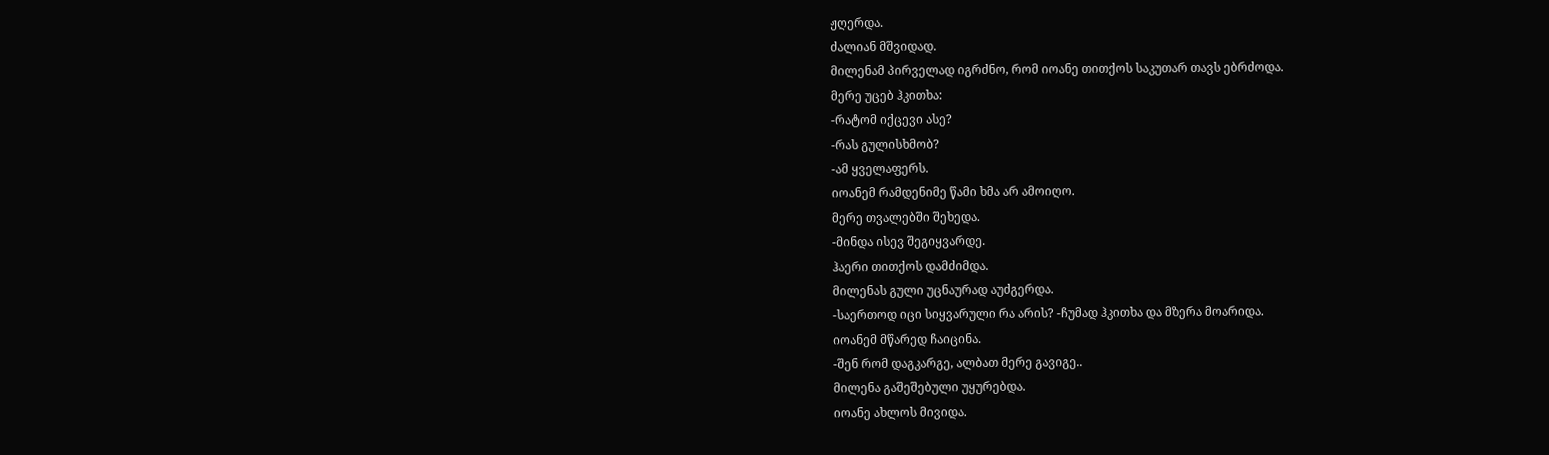ჟღერდა.
ძალიან მშვიდად.
მილენამ პირველად იგრძნო, რომ იოანე თითქოს საკუთარ თავს ებრძოდა.
მერე უცებ ჰკითხა:
-რატომ იქცევი ასე?
-რას გულისხმობ?
-ამ ყველაფერს.
იოანემ რამდენიმე წამი ხმა არ ამოიღო.
მერე თვალებში შეხედა.
-მინდა ისევ შეგიყვარდე.
ჰაერი თითქოს დამძიმდა.
მილენას გული უცნაურად აუძგერდა.
-საერთოდ იცი სიყვარული რა არის? -ჩუმად ჰკითხა და მზერა მოარიდა.
იოანემ მწარედ ჩაიცინა.
-შენ რომ დაგკარგე, ალბათ მერე გავიგე..
მილენა გაშეშებული უყურებდა.
იოანე ახლოს მივიდა.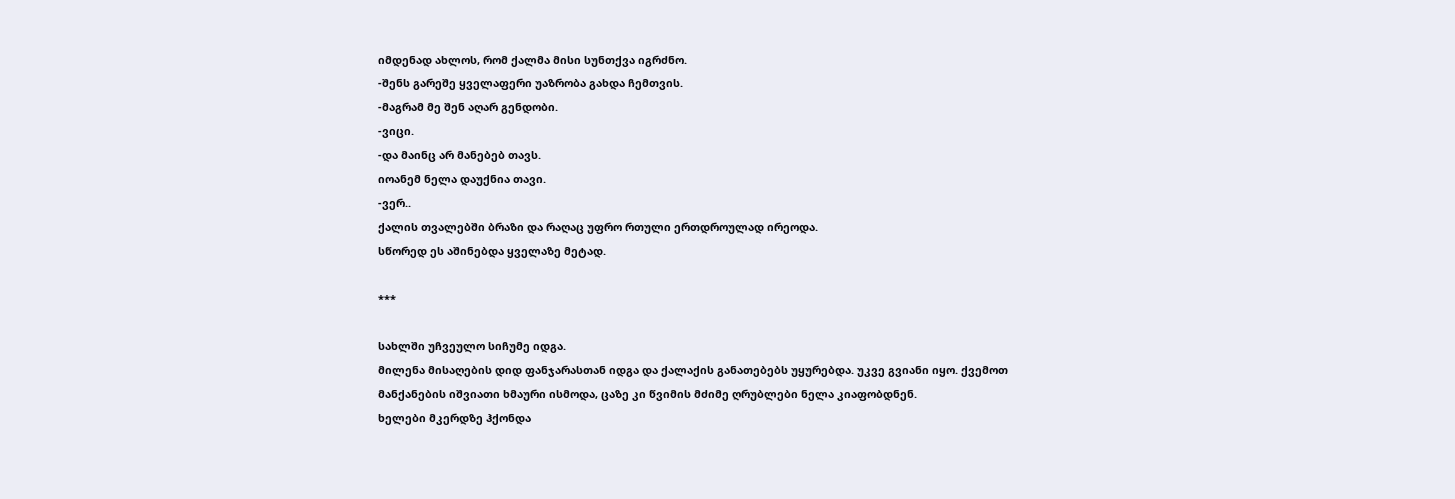იმდენად ახლოს, რომ ქალმა მისი სუნთქვა იგრძნო.
-შენს გარეშე ყველაფერი უაზრობა გახდა ჩემთვის.
-მაგრამ მე შენ აღარ გენდობი.
-ვიცი.
-და მაინც არ მანებებ თავს.
იოანემ ნელა დაუქნია თავი.
-ვერ..
ქალის თვალებში ბრაზი და რაღაც უფრო რთული ერთდროულად ირეოდა.
სწორედ ეს აშინებდა ყველაზე მეტად.

***

სახლში უჩვეულო სიჩუმე იდგა.
მილენა მისაღების დიდ ფანჯარასთან იდგა და ქალაქის განათებებს უყურებდა. უკვე გვიანი იყო. ქვემოთ მანქანების იშვიათი ხმაური ისმოდა, ცაზე კი წვიმის მძიმე ღრუბლები ნელა კიაფობდნენ.
ხელები მკერდზე ჰქონდა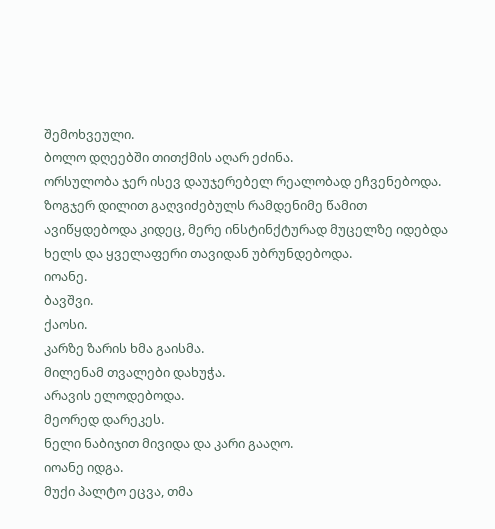შემოხვეული.
ბოლო დღეებში თითქმის აღარ ეძინა.
ორსულობა ჯერ ისევ დაუჯერებელ რეალობად ეჩვენებოდა. ზოგჯერ დილით გაღვიძებულს რამდენიმე წამით ავიწყდებოდა კიდეც, მერე ინსტინქტურად მუცელზე იდებდა ხელს და ყველაფერი თავიდან უბრუნდებოდა.
იოანე.
ბავშვი.
ქაოსი.
კარზე ზარის ხმა გაისმა.
მილენამ თვალები დახუჭა.
არავის ელოდებოდა.
მეორედ დარეკეს.
ნელი ნაბიჯით მივიდა და კარი გააღო.
იოანე იდგა.
მუქი პალტო ეცვა, თმა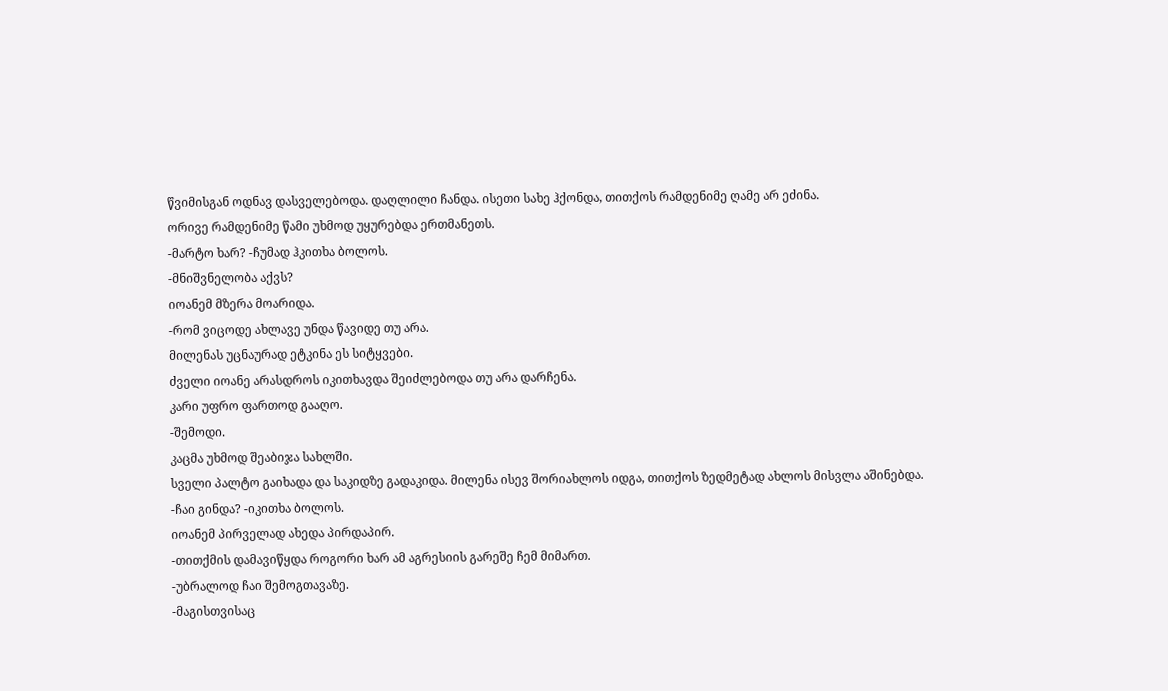წვიმისგან ოდნავ დასველებოდა. დაღლილი ჩანდა. ისეთი სახე ჰქონდა, თითქოს რამდენიმე ღამე არ ეძინა.
ორივე რამდენიმე წამი უხმოდ უყურებდა ერთმანეთს.
-მარტო ხარ? -ჩუმად ჰკითხა ბოლოს.
-მნიშვნელობა აქვს?
იოანემ მზერა მოარიდა.
-რომ ვიცოდე ახლავე უნდა წავიდე თუ არა.
მილენას უცნაურად ეტკინა ეს სიტყვები.
ძველი იოანე არასდროს იკითხავდა შეიძლებოდა თუ არა დარჩენა.
კარი უფრო ფართოდ გააღო.
-შემოდი.
კაცმა უხმოდ შეაბიჯა სახლში.
სველი პალტო გაიხადა და საკიდზე გადაკიდა. მილენა ისევ შორიახლოს იდგა, თითქოს ზედმეტად ახლოს მისვლა აშინებდა.
-ჩაი გინდა? -იკითხა ბოლოს.
იოანემ პირველად ახედა პირდაპირ.
-თითქმის დამავიწყდა როგორი ხარ ამ აგრესიის გარეშე ჩემ მიმართ.
-უბრალოდ ჩაი შემოგთავაზე.
-მაგისთვისაც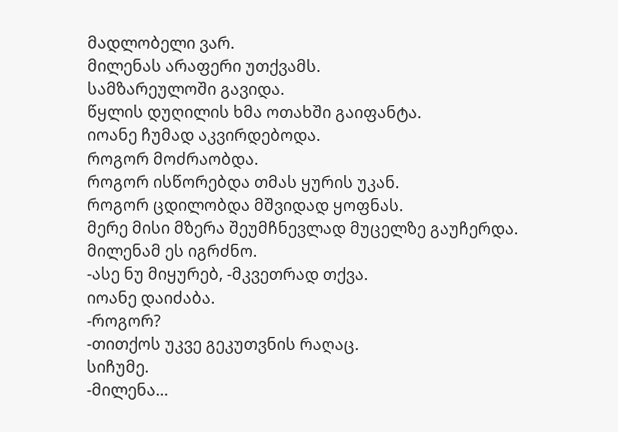მადლობელი ვარ.
მილენას არაფერი უთქვამს.
სამზარეულოში გავიდა.
წყლის დუღილის ხმა ოთახში გაიფანტა.
იოანე ჩუმად აკვირდებოდა.
როგორ მოძრაობდა.
როგორ ისწორებდა თმას ყურის უკან.
როგორ ცდილობდა მშვიდად ყოფნას.
მერე მისი მზერა შეუმჩნევლად მუცელზე გაუჩერდა.
მილენამ ეს იგრძნო.
-ასე ნუ მიყურებ, -მკვეთრად თქვა.
იოანე დაიძაბა.
-როგორ?
-თითქოს უკვე გეკუთვნის რაღაც.
სიჩუმე.
-მილენა…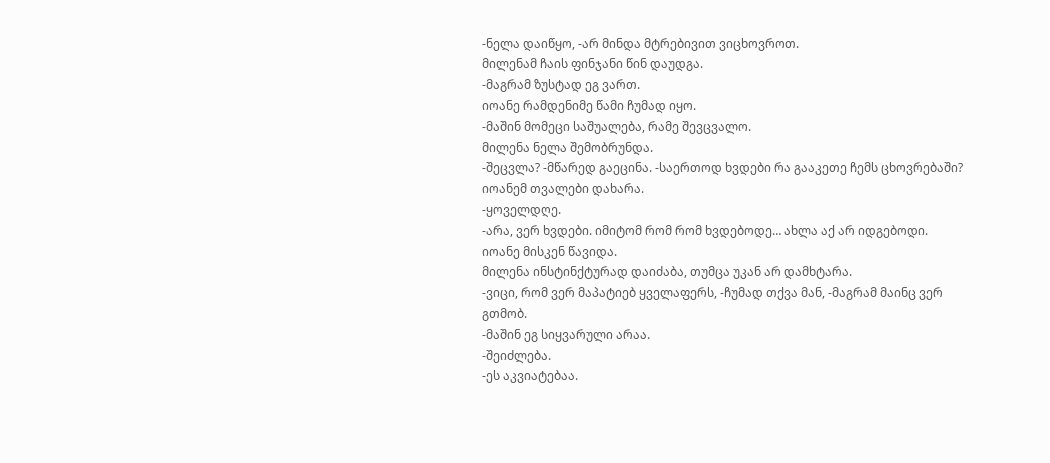-ნელა დაიწყო, -არ მინდა მტრებივით ვიცხოვროთ.
მილენამ ჩაის ფინჯანი წინ დაუდგა.
-მაგრამ ზუსტად ეგ ვართ.
იოანე რამდენიმე წამი ჩუმად იყო.
-მაშინ მომეცი საშუალება, რამე შევცვალო.
მილენა ნელა შემობრუნდა.
-შეცვლა? -მწარედ გაეცინა. -საერთოდ ხვდები რა გააკეთე ჩემს ცხოვრებაში?
იოანემ თვალები დახარა.
-ყოველდღე.
-არა, ვერ ხვდები. იმიტომ რომ რომ ხვდებოდე… ახლა აქ არ იდგებოდი.
იოანე მისკენ წავიდა.
მილენა ინსტინქტურად დაიძაბა, თუმცა უკან არ დამხტარა.
-ვიცი, რომ ვერ მაპატიებ ყველაფერს, -ჩუმად თქვა მან, -მაგრამ მაინც ვერ გთმობ.
-მაშინ ეგ სიყვარული არაა.
-შეიძლება.
-ეს აკვიატებაა.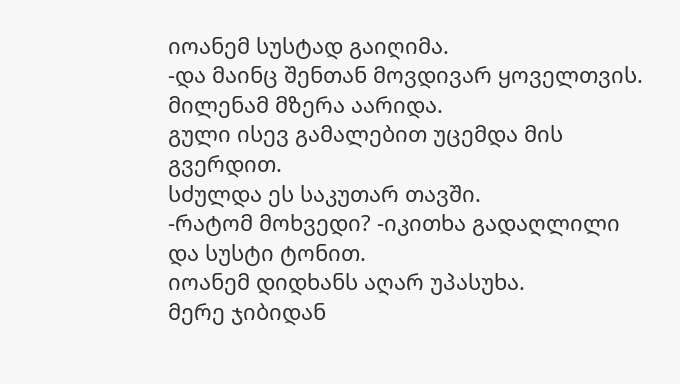იოანემ სუსტად გაიღიმა.
-და მაინც შენთან მოვდივარ ყოველთვის.
მილენამ მზერა აარიდა.
გული ისევ გამალებით უცემდა მის გვერდით.
სძულდა ეს საკუთარ თავში.
-რატომ მოხვედი? -იკითხა გადაღლილი და სუსტი ტონით.
იოანემ დიდხანს აღარ უპასუხა.
მერე ჯიბიდან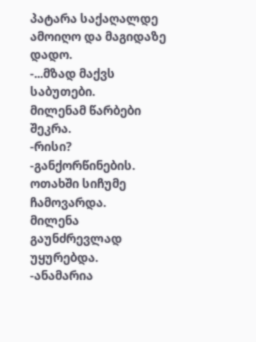პატარა საქაღალდე ამოიღო და მაგიდაზე დადო.
-...მზად მაქვს საბუთები.
მილენამ წარბები შეკრა.
-რისი?
-განქორწინების.
ოთახში სიჩუმე ჩამოვარდა.
მილენა გაუნძრევლად უყურებდა.
-ანამარია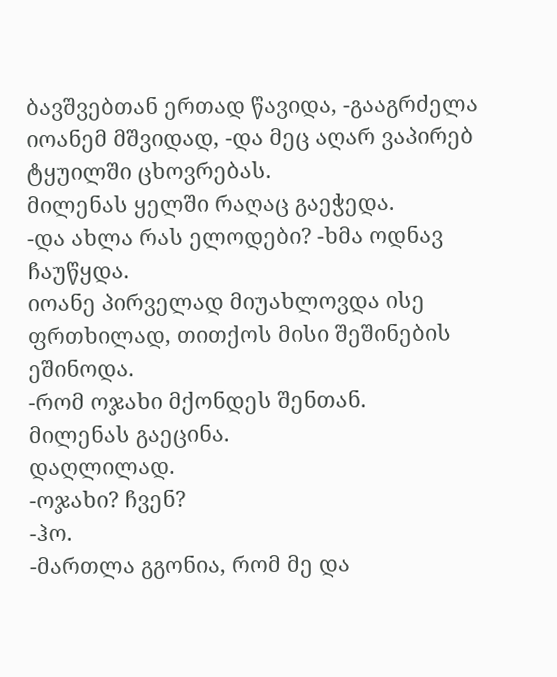ბავშვებთან ერთად წავიდა, -გააგრძელა იოანემ მშვიდად, -და მეც აღარ ვაპირებ ტყუილში ცხოვრებას.
მილენას ყელში რაღაც გაეჭედა.
-და ახლა რას ელოდები? -ხმა ოდნავ ჩაუწყდა.
იოანე პირველად მიუახლოვდა ისე ფრთხილად, თითქოს მისი შეშინების ეშინოდა.
-რომ ოჯახი მქონდეს შენთან.
მილენას გაეცინა.
დაღლილად.
-ოჯახი? ჩვენ?
-ჰო.
-მართლა გგონია, რომ მე და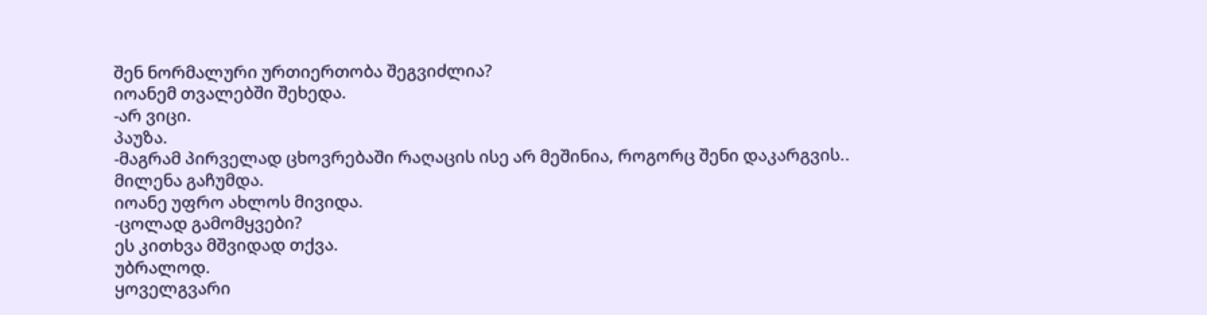შენ ნორმალური ურთიერთობა შეგვიძლია?
იოანემ თვალებში შეხედა.
-არ ვიცი.
პაუზა.
-მაგრამ პირველად ცხოვრებაში რაღაცის ისე არ მეშინია, როგორც შენი დაკარგვის..
მილენა გაჩუმდა.
იოანე უფრო ახლოს მივიდა.
-ცოლად გამომყვები?
ეს კითხვა მშვიდად თქვა.
უბრალოდ.
ყოველგვარი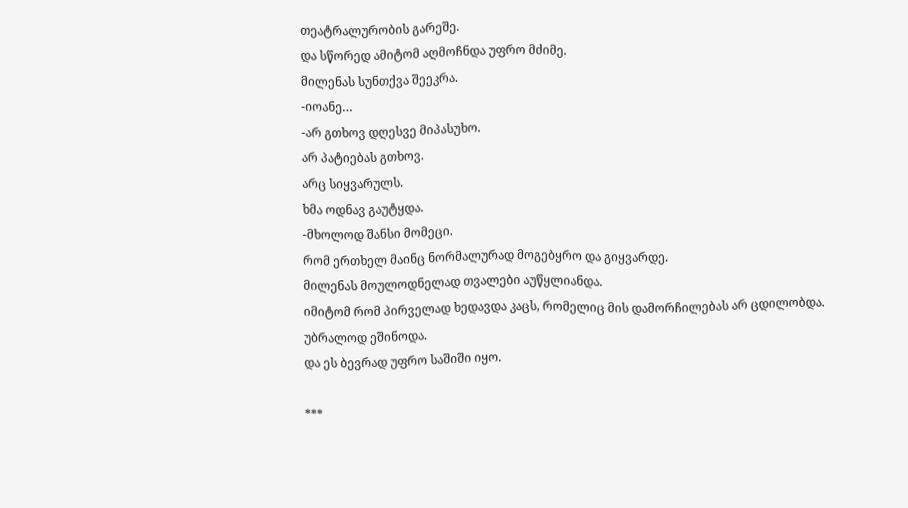თეატრალურობის გარეშე.
და სწორედ ამიტომ აღმოჩნდა უფრო მძიმე.
მილენას სუნთქვა შეეკრა.
-იოანე…
-არ გთხოვ დღესვე მიპასუხო.
არ პატიებას გთხოვ.
არც სიყვარულს.
ხმა ოდნავ გაუტყდა.
-მხოლოდ შანსი მომეცი.
რომ ერთხელ მაინც ნორმალურად მოგებყრო და გიყვარდე.
მილენას მოულოდნელად თვალები აუწყლიანდა.
იმიტომ რომ პირველად ხედავდა კაცს, რომელიც მის დამორჩილებას არ ცდილობდა.
უბრალოდ ეშინოდა.
და ეს ბევრად უფრო საშიში იყო.

***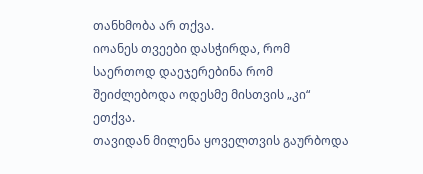თანხმობა არ თქვა.
იოანეს თვეები დასჭირდა, რომ საერთოდ დაეჯერებინა რომ შეიძლებოდა ოდესმე მისთვის „კი“ ეთქვა.
თავიდან მილენა ყოველთვის გაურბოდა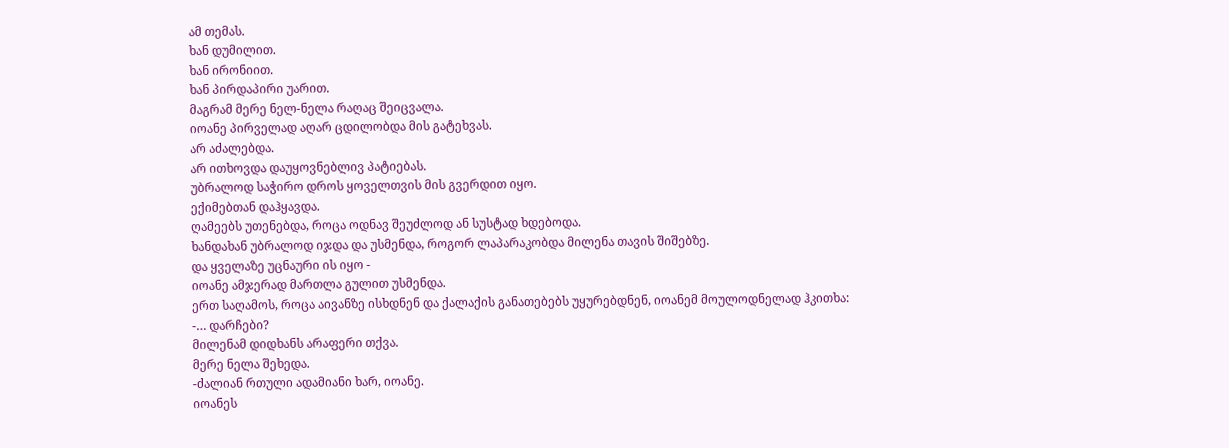ამ თემას.
ხან დუმილით.
ხან ირონიით.
ხან პირდაპირი უარით.
მაგრამ მერე ნელ-ნელა რაღაც შეიცვალა.
იოანე პირველად აღარ ცდილობდა მის გატეხვას.
არ აძალებდა.
არ ითხოვდა დაუყოვნებლივ პატიებას.
უბრალოდ საჭირო დროს ყოველთვის მის გვერდით იყო.
ექიმებთან დაჰყავდა.
ღამეებს უთენებდა, როცა ოდნავ შეუძლოდ ან სუსტად ხდებოდა.
ხანდახან უბრალოდ იჯდა და უსმენდა, როგორ ლაპარაკობდა მილენა თავის შიშებზე.
და ყველაზე უცნაური ის იყო -
იოანე ამჯერად მართლა გულით უსმენდა.
ერთ საღამოს, როცა აივანზე ისხდნენ და ქალაქის განათებებს უყურებდნენ, იოანემ მოულოდნელად ჰკითხა:
-… დარჩები?
მილენამ დიდხანს არაფერი თქვა.
მერე ნელა შეხედა.
-ძალიან რთული ადამიანი ხარ, იოანე.
იოანეს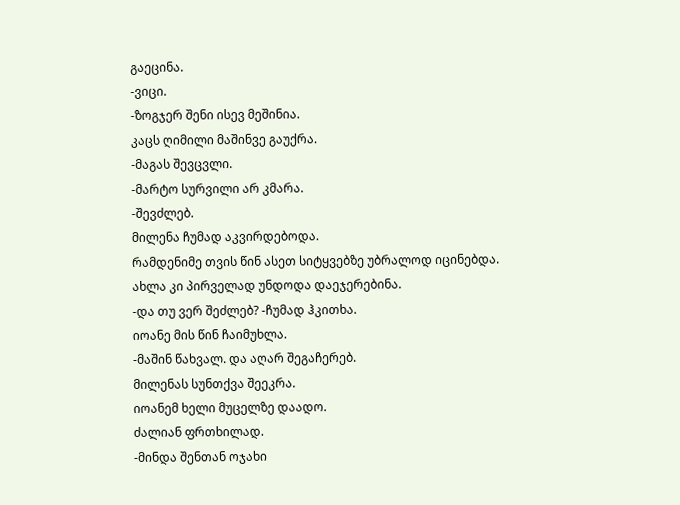გაეცინა.
-ვიცი.
-ზოგჯერ შენი ისევ მეშინია.
კაცს ღიმილი მაშინვე გაუქრა.
-მაგას შევცვლი.
-მარტო სურვილი არ კმარა.
-შევძლებ.
მილენა ჩუმად აკვირდებოდა.
რამდენიმე თვის წინ ასეთ სიტყვებზე უბრალოდ იცინებდა.
ახლა კი პირველად უნდოდა დაეჯერებინა.
-და თუ ვერ შეძლებ? -ჩუმად ჰკითხა.
იოანე მის წინ ჩაიმუხლა.
-მაშინ წახვალ. და აღარ შეგაჩერებ.
მილენას სუნთქვა შეეკრა.
იოანემ ხელი მუცელზე დაადო.
ძალიან ფრთხილად.
-მინდა შენთან ოჯახი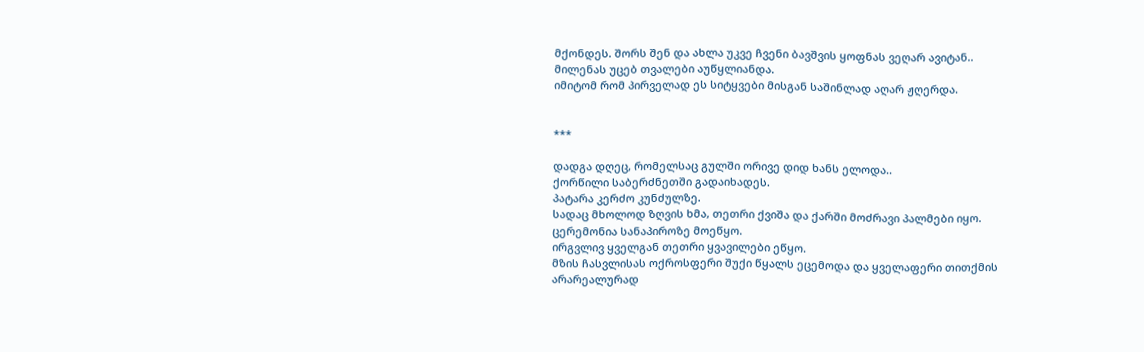მქონდეს. შორს შენ და ახლა უკვე ჩვენი ბავშვის ყოფნას ვეღარ ავიტან..
მილენას უცებ თვალები აუწყლიანდა.
იმიტომ რომ პირველად ეს სიტყვები მისგან საშინლად აღარ ჟღერდა.


***

დადგა დღეც, რომელსაც გულში ორივე დიდ ხანს ელოდა..
ქორწილი საბერძნეთში გადაიხადეს.
პატარა კერძო კუნძულზე.
სადაც მხოლოდ ზღვის ხმა, თეთრი ქვიშა და ქარში მოძრავი პალმები იყო.
ცერემონია სანაპიროზე მოეწყო.
ირგვლივ ყველგან თეთრი ყვავილები ეწყო.
მზის ჩასვლისას ოქროსფერი შუქი წყალს ეცემოდა და ყველაფერი თითქმის არარეალურად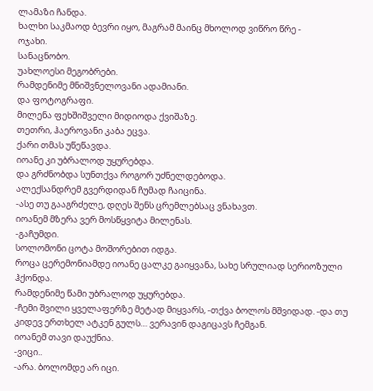ლამაზი ჩანდა.
ხალხი საკმაოდ ბევრი იყო, მაგრამ მაინც მხოლოდ ვიწრო წრე -
ოჯახი.
სანაცნობო.
უახლოესი მეგობრები.
რამდენიმე მნიშვნელოვანი ადამიანი.
და ფოტოგრაფი.
მილენა ფეხშიშველი მიდიოდა ქვიშაზე.
თეთრი, ჰაეროვანი კაბა ეცვა.
ქარი თმას უწეწავდა.
იოანე კი უბრალოდ უყურებდა.
და გრძნობდა სუნთქვა როგორ უძნელდებოდა.
ალექსანდრემ გვერდიდან ჩუმად ჩაიცინა.
-ასე თუ გააგრძელე, დღეს შენს ცრემლებსაც ვნახავთ.
იოანემ მზერა ვერ მოსწყვიტა მილენას.
-გაჩუმდი.
სოლომონი ცოტა მოშორებით იდგა.
როცა ცერემონიამდე იოანე ცალკე გაიყვანა, სახე სრულიად სერიოზული ჰქონდა.
რამდენიმე წამი უბრალოდ უყურებდა.
-ჩემი შვილი ყველაფერზე მეტად მიყვარს, -თქვა ბოლოს მშვიდად. -და თუ კიდევ ერთხელ ატკენ გულს… ვერავინ დაგიცავს ჩემგან.
იოანემ თავი დაუქნია.
-ვიცი..
-არა. ბოლომდე არ იცი.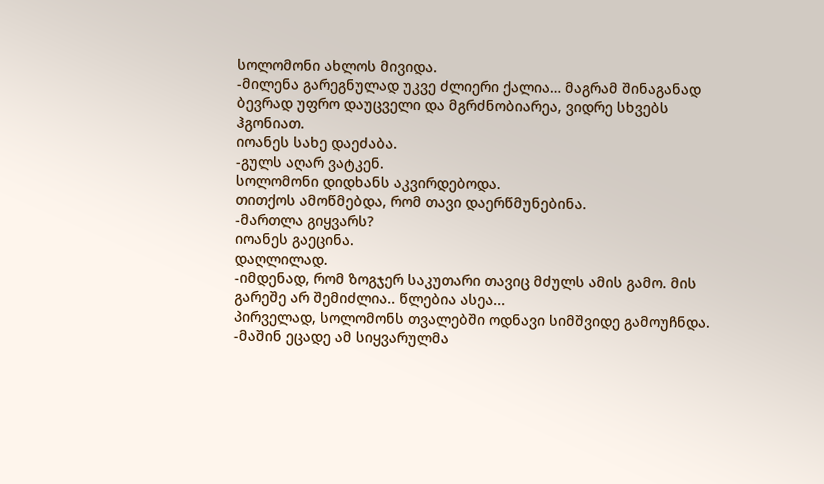სოლომონი ახლოს მივიდა.
-მილენა გარეგნულად უკვე ძლიერი ქალია… მაგრამ შინაგანად ბევრად უფრო დაუცველი და მგრძნობიარეა, ვიდრე სხვებს ჰგონიათ.
იოანეს სახე დაეძაბა.
-გულს აღარ ვატკენ.
სოლომონი დიდხანს აკვირდებოდა.
თითქოს ამოწმებდა, რომ თავი დაერწმუნებინა.
-მართლა გიყვარს?
იოანეს გაეცინა.
დაღლილად.
-იმდენად, რომ ზოგჯერ საკუთარი თავიც მძულს ამის გამო. მის გარეშე არ შემიძლია.. წლებია ასეა...
პირველად, სოლომონს თვალებში ოდნავი სიმშვიდე გამოუჩნდა.
-მაშინ ეცადე ამ სიყვარულმა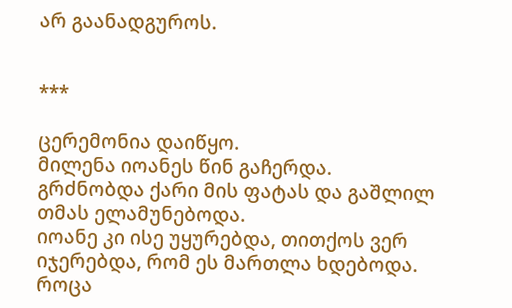არ გაანადგუროს.


***

ცერემონია დაიწყო.
მილენა იოანეს წინ გაჩერდა.
გრძნობდა ქარი მის ფატას და გაშლილ თმას ელამუნებოდა.
იოანე კი ისე უყურებდა, თითქოს ვერ იჯერებდა, რომ ეს მართლა ხდებოდა.
როცა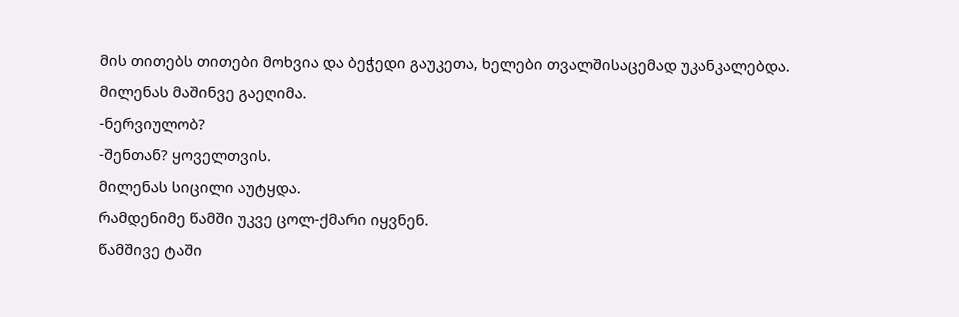მის თითებს თითები მოხვია და ბეჭედი გაუკეთა, ხელები თვალშისაცემად უკანკალებდა.
მილენას მაშინვე გაეღიმა.
-ნერვიულობ?
-შენთან? ყოველთვის.
მილენას სიცილი აუტყდა.
რამდენიმე წამში უკვე ცოლ-ქმარი იყვნენ.
წამშივე ტაში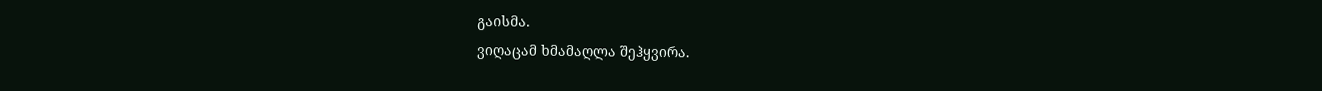გაისმა.
ვიღაცამ ხმამაღლა შეჰყვირა.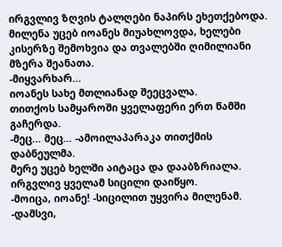ირგვლივ ზღვის ტალღები ნაპირს ეხეთქებოდა.
მილენა უცებ იოანეს მიუახლოვდა, ხელები კისერზე შემოხვია და თვალებში ღიმილიანი მზერა შეანათა.
-მიყვარხარ…
იოანეს სახე მთლიანად შეეცვალა.
თითქოს სამყაროში ყველაფერი ერთ წამში გაჩერდა.
-მეც… მეც… -ამოილაპარაკა თითქმის დაბნეულმა.
მერე უცებ ხელში აიტაცა და დააბზრიალა.
ირგვლივ ყველამ სიცილი დაიწყო.
-მოიცა, იოანე! -სიცილით უყვირა მილენამ. -დამსვი,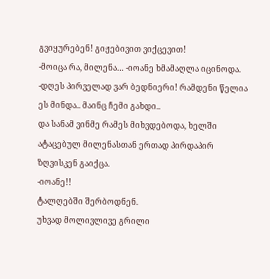გვიყურებენ! გიჟებივით ვიქცევით!
-მოიცა რა, მილენა… -იოანე ხმამაღლა იცინოდა. -დღეს პირველად ვარ ბედნიერი! რამდენი წელია ეს მინდა.. მაინც ჩემი გახდი..
და სანამ ვინმე რამეს მიხვდებოდა, ხელში ატაცებულ მილენასთან ერთად პირდაპირ ზღვისკენ გაიქცა.
-იოანე!!
ტალღებში შერბოდნენ.
უხვად მოლივლივე გრილი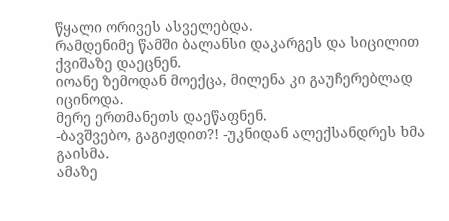წყალი ორივეს ასველებდა.
რამდენიმე წამში ბალანსი დაკარგეს და სიცილით ქვიშაზე დაეცნენ.
იოანე ზემოდან მოექცა, მილენა კი გაუჩერებლად იცინოდა.
მერე ერთმანეთს დაეწაფნენ.
-ბავშვებო, გაგიჟდით?! -უკნიდან ალექსანდრეს ხმა გაისმა.
ამაზე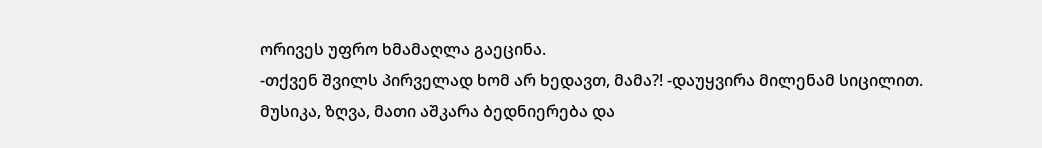ორივეს უფრო ხმამაღლა გაეცინა.
-თქვენ შვილს პირველად ხომ არ ხედავთ, მამა?! -დაუყვირა მილენამ სიცილით.
მუსიკა, ზღვა, მათი აშკარა ბედნიერება და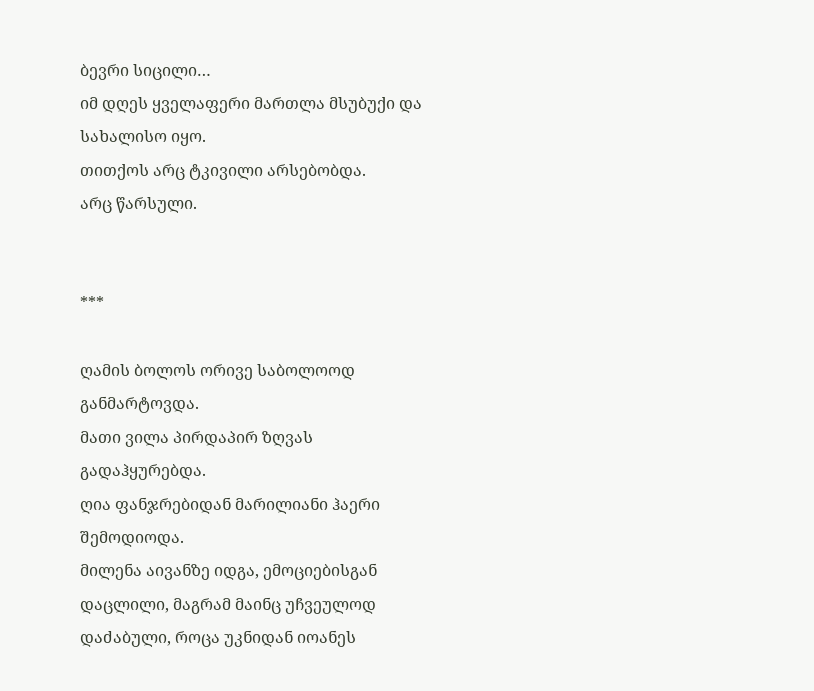ბევრი სიცილი…
იმ დღეს ყველაფერი მართლა მსუბუქი და სახალისო იყო.
თითქოს არც ტკივილი არსებობდა.
არც წარსული.


***

ღამის ბოლოს ორივე საბოლოოდ განმარტოვდა.
მათი ვილა პირდაპირ ზღვას გადაჰყურებდა.
ღია ფანჯრებიდან მარილიანი ჰაერი შემოდიოდა.
მილენა აივანზე იდგა, ემოციებისგან დაცლილი, მაგრამ მაინც უჩვეულოდ დაძაბული, როცა უკნიდან იოანეს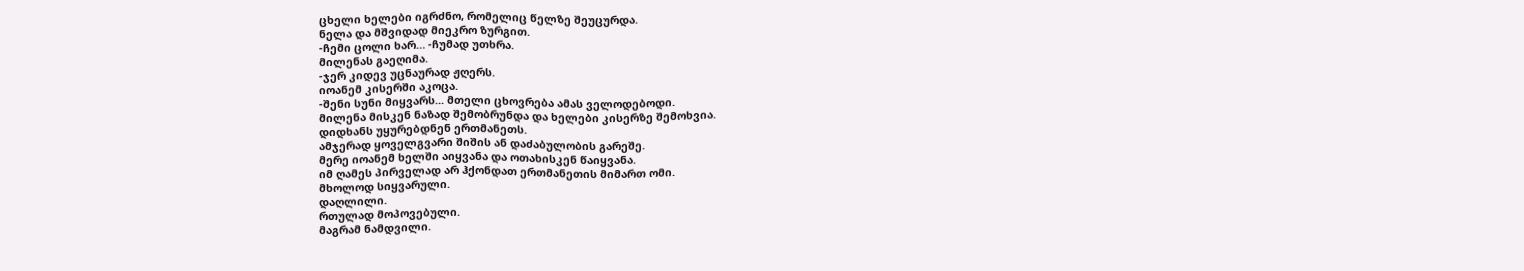ცხელი ხელები იგრძნო, რომელიც წელზე შეუცურდა.
ნელა და მშვიდად მიეკრო ზურგით.
-ჩემი ცოლი ხარ… -ჩუმად უთხრა.
მილენას გაეღიმა.
-ჯერ კიდევ უცნაურად ჟღერს.
იოანემ კისერში აკოცა.
-შენი სუნი მიყვარს... მთელი ცხოვრება ამას ველოდებოდი.
მილენა მისკენ ნაზად შემობრუნდა და ხელები კისერზე შემოხვია.
დიდხანს უყურებდნენ ერთმანეთს.
ამჯერად ყოველგვარი შიშის ან დაძაბულობის გარეშე.
მერე იოანემ ხელში აიყვანა და ოთახისკენ წაიყვანა.
იმ ღამეს პირველად არ ჰქონდათ ერთმანეთის მიმართ ომი.
მხოლოდ სიყვარული.
დაღლილი.
რთულად მოპოვებული.
მაგრამ ნამდვილი.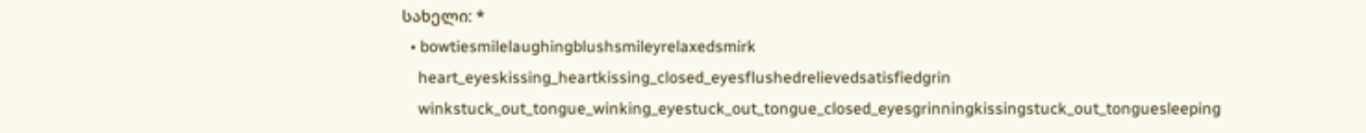სახელი: *
  • bowtiesmilelaughingblushsmileyrelaxedsmirk
    heart_eyeskissing_heartkissing_closed_eyesflushedrelievedsatisfiedgrin
    winkstuck_out_tongue_winking_eyestuck_out_tongue_closed_eyesgrinningkissingstuck_out_tonguesleeping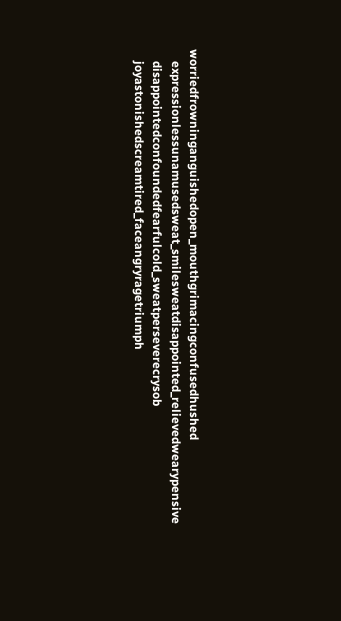worriedfrowninganguishedopen_mouthgrimacingconfusedhushed
    expressionlessunamusedsweat_smilesweatdisappointed_relievedwearypensive
    disappointedconfoundedfearfulcold_sweatperseverecrysob
    joyastonishedscreamtired_faceangryragetriumph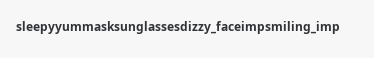sleepyyummasksunglassesdizzy_faceimpsmiling_imp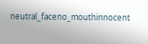neutral_faceno_mouthinnocent